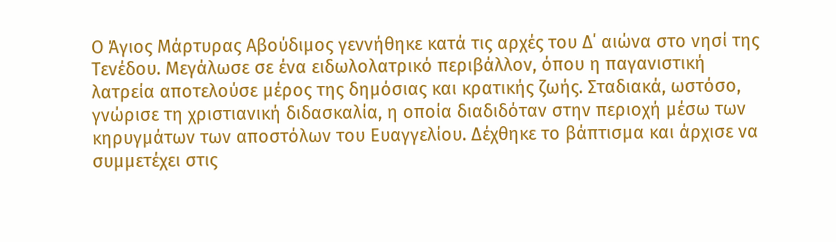Ο Άγιος Μάρτυρας Αβούδιμος γεννήθηκε κατά τις αρχές του Δ΄ αιώνα στο νησί της Τενέδου. Μεγάλωσε σε ένα ειδωλολατρικό περιβάλλον, όπου η παγανιστική λατρεία αποτελούσε μέρος της δημόσιας και κρατικής ζωής. Σταδιακά, ωστόσο, γνώρισε τη χριστιανική διδασκαλία, η οποία διαδιδόταν στην περιοχή μέσω των κηρυγμάτων των αποστόλων του Ευαγγελίου. Δέχθηκε το βάπτισμα και άρχισε να συμμετέχει στις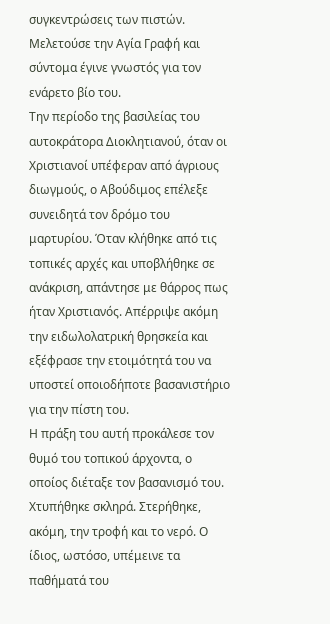συγκεντρώσεις των πιστών. Μελετούσε την Αγία Γραφή και σύντομα έγινε γνωστός για τον ενάρετο βίο του.
Την περίοδο της βασιλείας του αυτοκράτορα Διοκλητιανού, όταν οι Χριστιανοί υπέφεραν από άγριους διωγμούς, ο Αβούδιμος επέλεξε συνειδητά τον δρόμο του μαρτυρίου. Όταν κλήθηκε από τις τοπικές αρχές και υποβλήθηκε σε ανάκριση, απάντησε με θάρρος πως ήταν Χριστιανός. Απέρριψε ακόμη την ειδωλολατρική θρησκεία και εξέφρασε την ετοιμότητά του να υποστεί οποιοδήποτε βασανιστήριο για την πίστη του.
Η πράξη του αυτή προκάλεσε τον θυμό του τοπικού άρχοντα, ο οποίος διέταξε τον βασανισμό του. Χτυπήθηκε σκληρά. Στερήθηκε, ακόμη, την τροφή και το νερό. Ο ίδιος, ωστόσο, υπέμεινε τα παθήματά του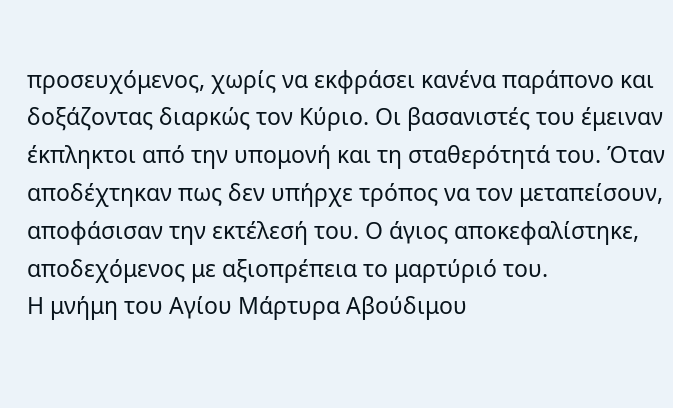προσευχόμενος, χωρίς να εκφράσει κανένα παράπονο και δοξάζοντας διαρκώς τον Κύριο. Οι βασανιστές του έμειναν έκπληκτοι από την υπομονή και τη σταθερότητά του. Όταν αποδέχτηκαν πως δεν υπήρχε τρόπος να τον μεταπείσουν, αποφάσισαν την εκτέλεσή του. Ο άγιος αποκεφαλίστηκε, αποδεχόμενος με αξιοπρέπεια το μαρτύριό του.
Η μνήμη του Αγίου Μάρτυρα Αβούδιμου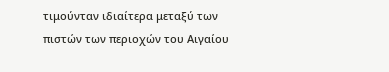τιμούνταν ιδιαίτερα μεταξύ των πιστών των περιοχών του Αιγαίου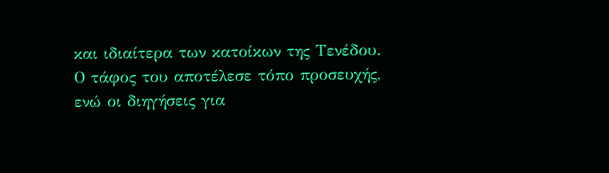και ιδιαίτερα των κατοίκων της Τενέδου. Ο τάφος του αποτέλεσε τόπο προσευχής, ενώ οι διηγήσεις για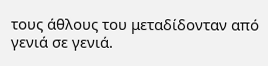τους άθλους του μεταδίδονταν από γενιά σε γενιά.